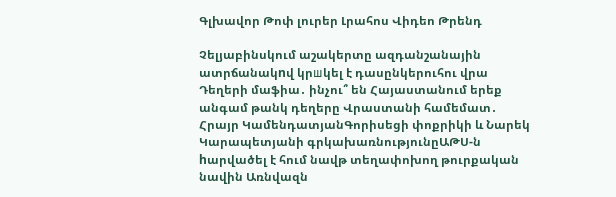Գլխավոր Թոփ լուրեր Լրահոս Վիդեո Թրենդ

Չելյաբինսկում աշակերտը ազդանշանային ատրճանակnվ կրшկել է դասընկերուհու վրա Դեղերի մաֆիա․ ինչու՞ են Հայաստանում երեք անգամ թանկ դեղերը Վրաստանի համեմատ․ Հրայր ԿամենդատյանԳորիսեցի փոքրիկի և Նարեկ Կարապետյանի գրկախառնությունըԱԹՍ-ն hարվածել է հում նավթ տեղափոխող թուրքական նավին Առնվազն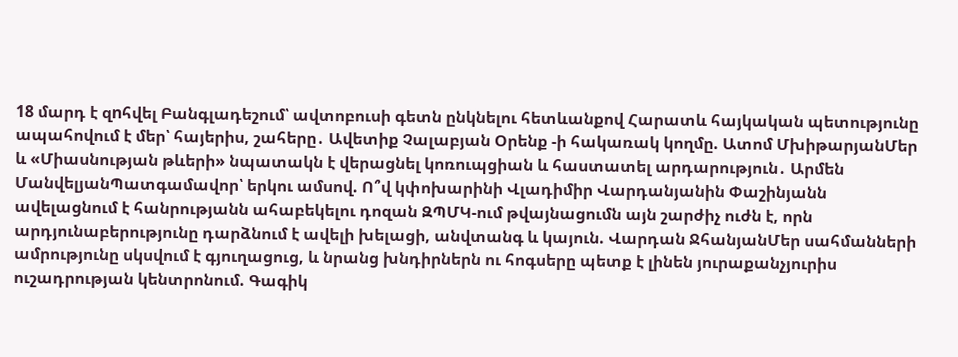18 մարդ է զnհվել Բանգլադեշում՝ ավտոբուսի գետն ընկնելու հետևանքով Հարատև հայկական պետությունը ապահովում է մեր՝ հայերիս, շահերը․ Ավետիք Չալաբյան Օրենք -ի հակառակ կողմը. Ատոմ ՄխիթարյանՄեր և «Միասնության թևերի» նպատակն է վերացնել կոռուպցիան և հաստատել արդարություն․ Արմեն ՄանվելյանՊատգամավոր՝ երկու ամսով. Ո՞վ կփոխարինի Վլադիմիր Վարդանյանին Փաշինյանն ավելացնում է հանրությանն ահաբեկելու դոզան ԶՊՄԿ-ում թվայնացումն այն շարժիչ ուժն է, որն արդյունաբերությունը դարձնում է ավելի խելացի, անվտանգ և կայուն. Վարդան ՋհանյանՄեր սահմանների ամրությունը սկսվում է գյուղացուց, և նրանց խնդիրներն ու հոգսերը պետք է լինեն յուրաքանչյուրիս ուշադրության կենտրոնում. Գագիկ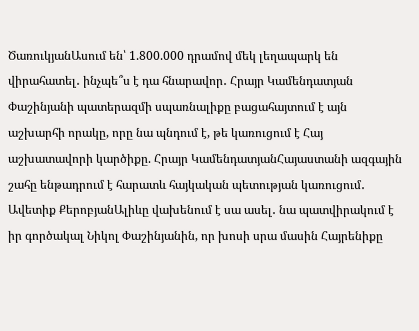ԾառուկյանԱսում են՝ 1.800.000 դրամով մեկ լեղապարկ են վիրահատել․ ինչպե՞ս է դա հնարավոր․ Հրայր Կամենդատյան Փաշինյանի պատերազմի սպառնալիքը բացահայտում է այն աշխարհի որակը, որը նա պնդում է, թե կառուցում է Հայ աշխատավորի կարծիքը. Հրայր ԿամենդատյանՀայաստանի ազգային շահը ենթադրում է հարատև հայկական պետության կառուցում․ Ավետիք ՔերոբյանԱլիևը վախենում է սա ասել․ նա պատվիրակում է իր գործակալ Նիկոլ Փաշինյանին, որ խոսի սրա մասին Հայրենիքը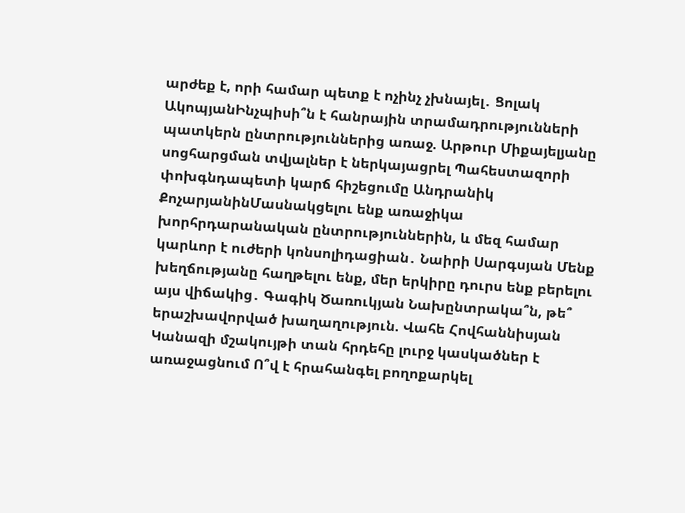արժեք է, որի համար պետք է ոչինչ չխնայել․ Ցոլակ ԱկոպյանԻնչպիսի՞ն է հանրային տրամադրությունների պատկերն ընտրություններից առաջ. Արթուր Միքայելյանը սոցհարցման տվյալներ է ներկայացրել Պահեստազորի փոխգնդապետի կարճ հիշեցումը Անդրանիկ ՔոչարյանինՄասնակցելու ենք առաջիկա խորհրդարանական ընտրություններին, և մեզ համար կարևոր է ուժերի կոնսոլիդացիան․ Նաիրի Սարգսյան Մենք խեղճությանը հաղթելու ենք, մեր երկիրը դուրս ենք բերելու այս վիճակից․ Գագիկ Ծառուկյան Նախընտրակա՞ն, թե՞ երաշխավորված խաղաղություն. Վահե Հովհաննիսյան Կանազի մշակույթի տան հրդեհը լուրջ կասկածներ է առաջացնում Ո՞վ է հրահանգել բողոքարկել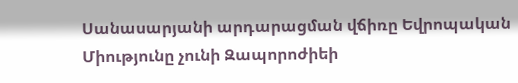Սանասարյանի արդարացման վճիռը Եվրոպական Միությունը չունի Զապորոժիեի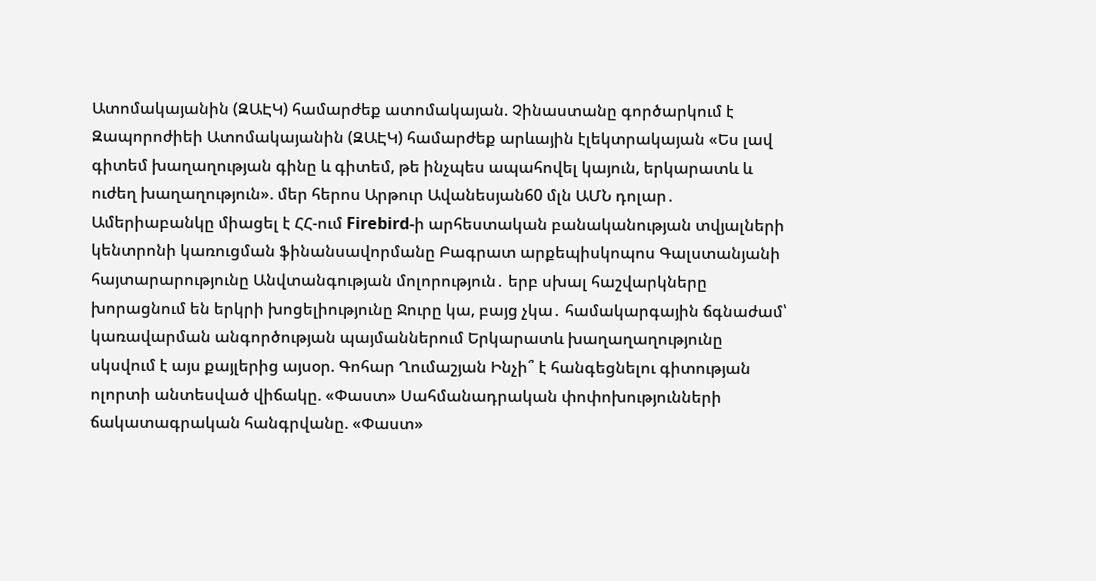Ատոմակայանին (ԶԱԷԿ) համարժեք ատոմակայան. Չինաստանը գործարկում է Զապորոժիեի Ատոմակայանին (ԶԱԷԿ) համարժեք արևային էլեկտրակայան «Ես լավ գիտեմ խաղաղության գինը և գիտեմ, թե ինչպես ապահովել կայուն, երկարատև և ուժեղ խաղաղություն». մեր հերոս Արթուր Ավանեսյան60 մլն ԱՄՆ դոլար․ Ամերիաբանկը միացել է ՀՀ-ում Firebird-ի արհեստական բանականության տվյալների կենտրոնի կառուցման ֆինանսավորմանը Բագրատ արքեպիսկոպոս Գալստանյանի հայտարարությունը Անվտանգության մոլորություն․ երբ սխալ հաշվարկները խորացնում են երկրի խոցելիությունը Ջուրը կա, բայց չկա․ համակարգային ճգնաժամ՝ կառավարման անգործության պայմաններում Երկարատև խաղաղաղությունը սկսվում է այս քայլերից այսօր. Գոհար Ղումաշյան Ինչի՞ է հանգեցնելու գիտության ոլորտի անտեսված վիճակը. «Փաստ» Սահմանադրական փոփոխությունների ճակատագրական հանգրվանը. «Փաստ»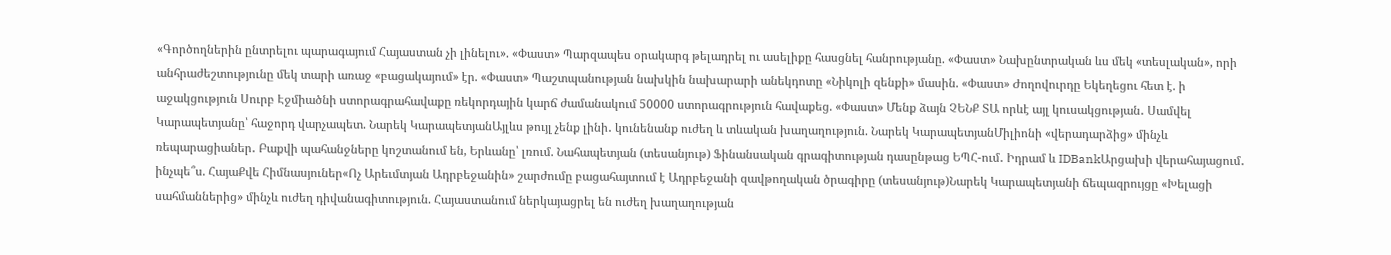«Գործողներին ընտրելու պարագայում Հայաստան չի լինելու». «Փաստ» Պարզապես օրակարգ թելադրել ու ասելիքը հասցնել հանրությանը. «Փաստ» Նախընտրական ևս մեկ «տեսլական», որի անհրաժեշտությունը մեկ տարի առաջ «բացակայում» էր. «Փաստ» Պաշտպանության նախկին նախարարի անեկդոտը «Նիկոլի զենքի» մասին. «Փաստ» Ժողովուրդը Եկեղեցու հետ է. ի աջակցություն Սուրբ Էջմիածնի ստորագրահավաքը ռեկորդային կարճ ժամանակում 50000 ստորագրություն հավաքեց. «Փաստ» Մենք ձայն ՉԵՆՔ ՏԱ որևէ այլ կուսակցության․ Սամվել Կարապետյանը՝ հաջորդ վարչապետ. Նարեկ ԿարապետյանԱյլևս թույլ չենք լինի․ կունենանք ուժեղ և տևական խաղաղություն. Նարեկ ԿարապետյանՄիլիոնի «վերադարձից» մինչև ռեպարացիաներ․ Բաքվի պահանջները կոշտանում են, Երևանը՝ լռում. Նահապետյան (տեսանյութ) Ֆինանսական գրագիտության դասընթաց ԵՊՀ-ում․ Իդրամ և IDBankԱրցախի վերահայացում․ ինչպե՞ս. ՀայաՔվե Հիմնասյուներ«Ոչ Արեւմտյան Ադրբեջանին» շարժումը բացահայտում է Ադրբեջանի զավթողական ծրագիրը (տեսանյութ)Նարեկ Կարապետյանի ճեպազրույցը «Խելացի սահմաններից» մինչև ուժեղ դիվանագիտություն. Հայաստանում ներկայացրել են ուժեղ խաղաղության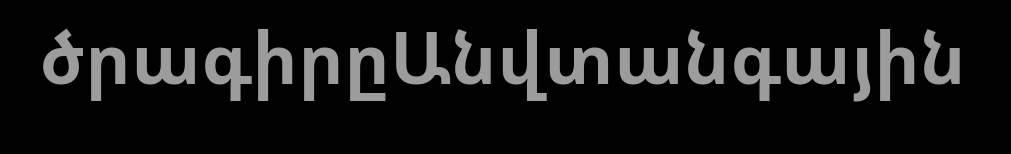ծրագիրըԱնվտանգային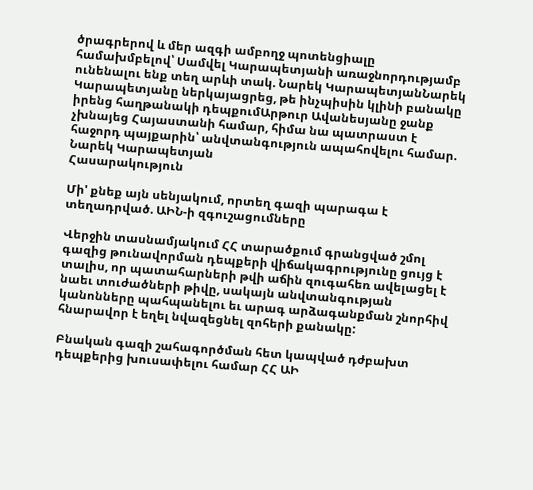ծրագրերով և մեր ազգի ամբողջ պոտենցիալը համախմբելով՝ Սամվել Կարապետյանի առաջնորդությամբ ունենալու ենք տեղ արևի տակ. Նարեկ ԿարապետյանՆարեկ Կարապետյանը ներկայացրեց, թե ինչպիսին կլինի բանակը իրենց հաղթանակի դեպքումԱրթուր Ավանեսյանը ջանք չխնայեց Հայաստանի համար, հիմա նա պատրաստ է հաջորդ պայքարին՝ անվտանգություն ապահովելու համար. Նարեկ Կարապետյան
Հասարակություն

Մի' քնեք այն սենյակում, որտեղ գազի պարագա է տեղադրված. ԱԻՆ-ի զգուշացումները

Վերջին տասնամյակում ՀՀ տարածքում գրանցված շմոլ գազից թունավորման դեպքերի վիճակագրությունը ցույց է տալիս, որ պատահարների թվի աճին զուգահեռ ավելացել է նաեւ տուժածների թիվը, սակայն անվտանգության կանոնները պահպանելու եւ արագ արձագանքման շնորհիվ հնարավոր է եղել նվազեցնել զոհերի քանակը:

Բնական գազի շահագործման հետ կապված դժբախտ դեպքերից խուսափելու համար ՀՀ ԱԻ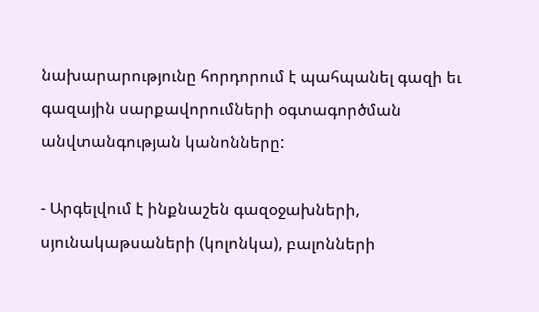նախարարությունը հորդորում է պահպանել գազի եւ գազային սարքավորումների օգտագործման անվտանգության կանոնները:

- Արգելվում է ինքնաշեն գազօջախների, սյունակաթսաների (կոլոնկա), բալոնների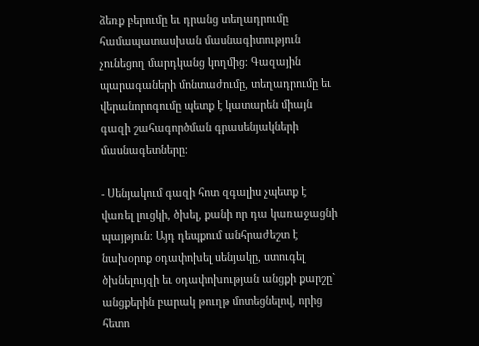ձեռք բերումը եւ դրանց տեղադրումը համապատասխան մասնագիտություն չունեցող մարդկանց կողմից: Գազային պարագաների մոնտաժումը, տեղադրումը եւ վերանորոգումը պետք է կատարեն միայն գազի շահագործման գրասենյակների մասնագետները:

- Սենյակում գազի հոտ զգալիս չպետք է վառել լուցկի, ծխել, քանի որ դա կառաջացնի պայթյուն: Այդ դեպքում անհրաժեշտ է նախօրոք օդափոխել սենյակը, ստուգել ծխնելույզի եւ օդափոխության անցքի քարշը` անցքերին բարակ թուղթ մոտեցնելով, որից հետո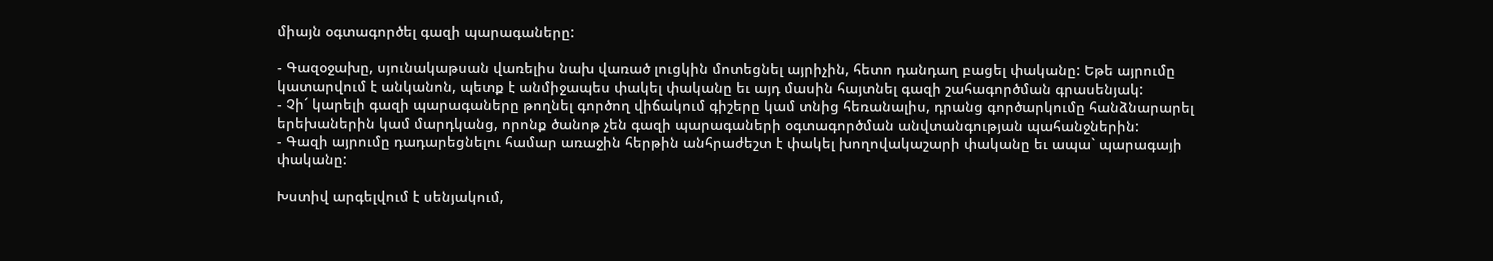միայն օգտագործել գազի պարագաները:

- Գազօջախը, սյունակաթսան վառելիս նախ վառած լուցկին մոտեցնել այրիչին, հետո դանդաղ բացել փականը: Եթե այրումը կատարվում է անկանոն, պետք է անմիջապես փակել փականը եւ այդ մասին հայտնել գազի շահագործման գրասենյակ:
- Չի´ կարելի գազի պարագաները թողնել գործող վիճակում գիշերը կամ տնից հեռանալիս, դրանց գործարկումը հանձնարարել երեխաներին կամ մարդկանց, որոնք ծանոթ չեն գազի պարագաների օգտագործման անվտանգության պահանջներին:
- Գազի այրումը դադարեցնելու համար առաջին հերթին անհրաժեշտ է փակել խողովակաշարի փականը եւ ապա` պարագայի փականը:

Խստիվ արգելվում է սենյակում,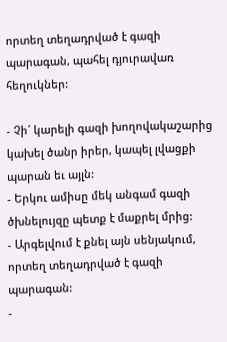որտեղ տեղադրված է գազի պարագան, պահել դյուրավառ հեղուկներ:

- Չի´ կարելի գազի խողովակաշարից կախել ծանր իրեր, կապել լվացքի պարան եւ այլն:
- Երկու ամիսը մեկ անգամ գազի ծխնելույզը պետք է մաքրել մրից:
- Արգելվում է քնել այն սենյակում, որտեղ տեղադրված է գազի պարագան:
-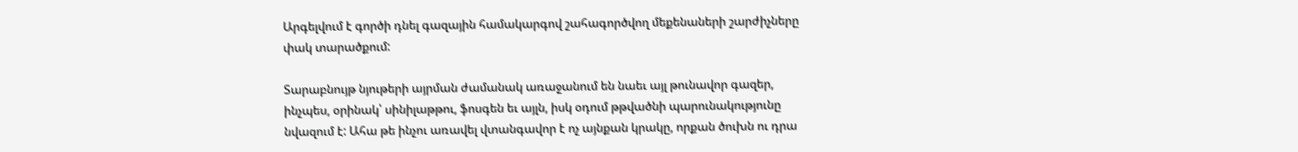Արգելվում է գործի դնել գազային համակարգով շահագործվող մեքենաների շարժիչները փակ տարածքում:

Տարաբնույթ նյութերի այրման ժամանակ առաջանում են նաեւ այլ թունավոր գազեր, ինչպես, օրինակ՝ սինիլաթթու, ֆոսգեն եւ այլն, իսկ օդում թթվածնի պարունակությունը նվազում է: Ահա թե ինչու առավել վտանգավոր է ոչ այնքան կրակը, որքան ծուխն ու դրա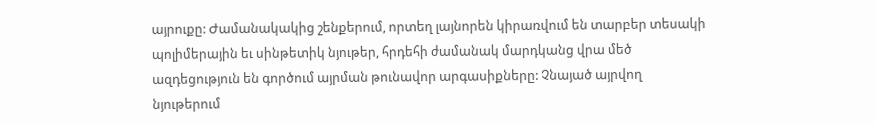այրուքը: Ժամանակակից շենքերում, որտեղ լայնորեն կիրառվում են տարբեր տեսակի պոլիմերային եւ սինթետիկ նյութեր, հրդեհի ժամանակ մարդկանց վրա մեծ ազդեցություն են գործում այրման թունավոր արգասիքները: Չնայած այրվող նյութերում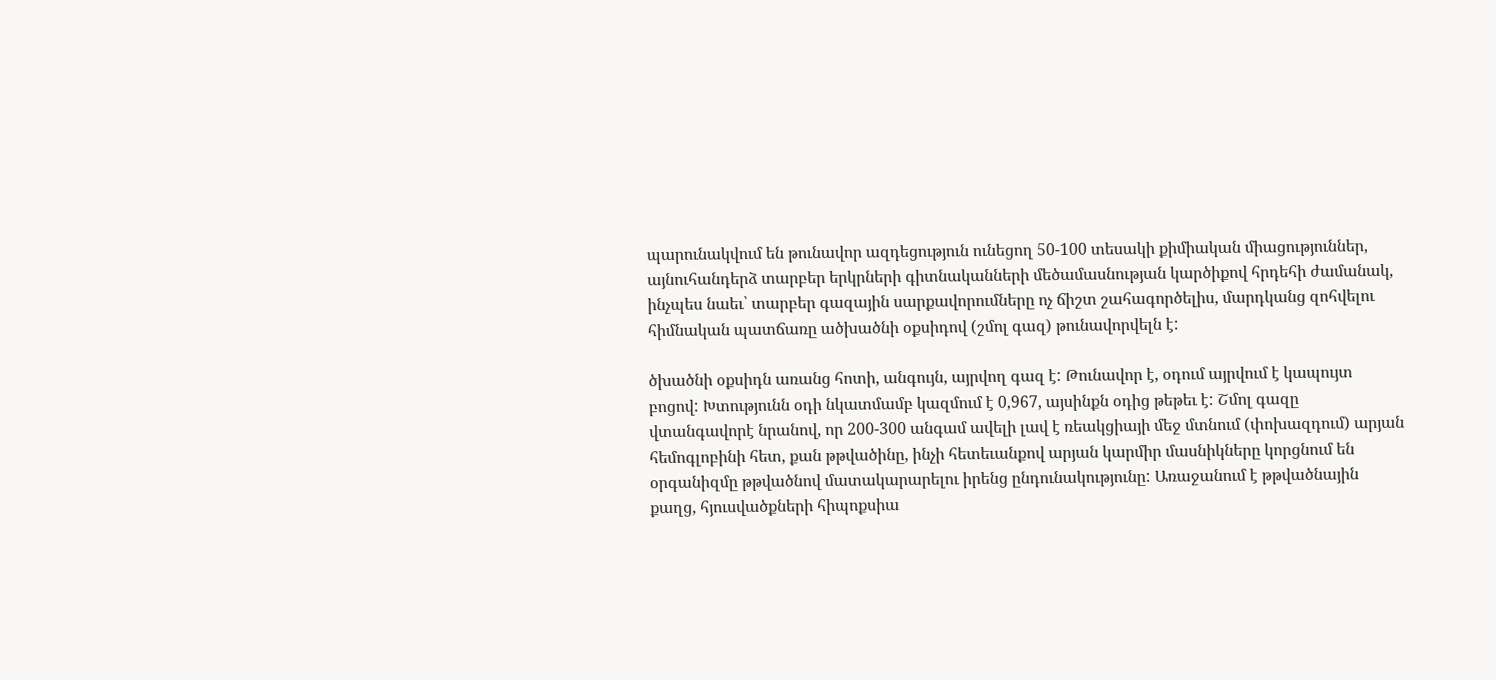պարունակվում են թունավոր ազդեցություն ունեցող 50-100 տեսակի քիմիական միացություններ, այնուհանդերձ տարբեր երկրների գիտնականների մեծամասնության կարծիքով հրդեհի ժամանակ, ինչպես նաեւ՝ տարբեր գազային սարքավորումները ոչ ճիշտ շահագործելիս, մարդկանց զոհվելու հիմնական պատճառը ածխածնի օքսիդով (շմոլ գազ) թունավորվելն է:

ծխածնի օքսիդն առանց հոտի, անգույն, այրվող գազ է: Թունավոր է, օդում այրվում է կապույտ բոցով: Խտությունն օդի նկատմամբ կազմում է 0,967, այսինքն օդից թեթեւ է: Շմոլ գազը վտանգավորէ նրանով, որ 200-300 անգամ ավելի լավ է ռեակցիայի մեջ մտնում (փոխազդում) արյան հեմոգլոբինի հետ, քան թթվածինը, ինչի հետեւանքով արյան կարմիր մասնիկները կորցնում են օրգանիզմը թթվածնով մատակարարելու իրենց ընդունակությունը: Առաջանում է թթվածնային քաղց, հյուսվածքների հիպոքսիա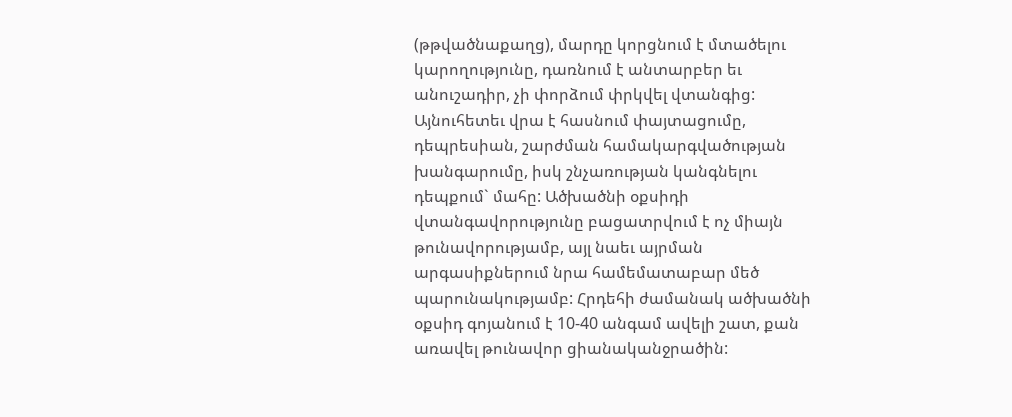(թթվածնաքաղց), մարդը կորցնում է մտածելու կարողությունը, դառնում է անտարբեր եւ անուշադիր, չի փորձում փրկվել վտանգից: Այնուհետեւ վրա է հասնում փայտացումը, դեպրեսիան, շարժման համակարգվածության խանգարումը, իսկ շնչառության կանգնելու դեպքում` մահը: Ածխածնի օքսիդի վտանգավորությունը բացատրվում է ոչ միայն թունավորությամբ, այլ նաեւ այրման արգասիքներում նրա համեմատաբար մեծ պարունակությամբ: Հրդեհի ժամանակ ածխածնի օքսիդ գոյանում է 10-40 անգամ ավելի շատ, քան առավել թունավոր ցիանականջրածին: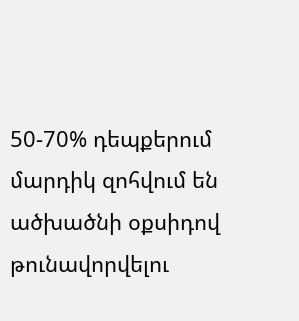50-70% դեպքերում մարդիկ զոհվում են ածխածնի օքսիդով թունավորվելու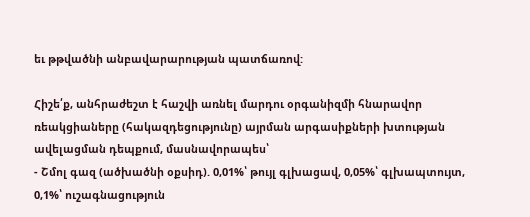եւ թթվածնի անբավարարության պատճառով:

Հիշե՛ք, անհրաժեշտ է հաշվի առնել մարդու օրգանիզմի հնարավոր ռեակցիաները (հակազդեցությունը) այրման արգասիքների խտության ավելացման դեպքում, մասնավորապես՝
- Շմոլ գազ (ածխածնի օքսիդ). 0,01%՝ թույլ գլխացավ, 0,05%՝ գլխապտույտ, 0,1%՝ ուշագնացություն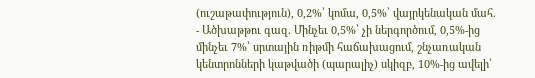(ուշաթափություն), 0,2%՝ կոմա, 0,5%՝ վայրկենական մահ.
- Ածխաթթու գազ. Մինչեւ 0,5%՝ չի ներգործում, 0,5%-ից մինչեւ 7%՝ սրտային ռիթմի հաճախացում, շնչառական կենտրոնների կաթվածի (պարալիչ) սկիզբ, 10%-ից ավելի՝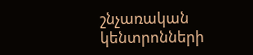շնչառական կենտրոնների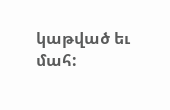կաթված եւ մահ: